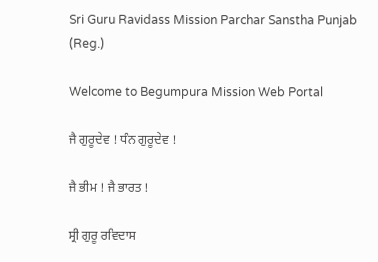Sri Guru Ravidass Mission Parchar Sanstha Punjab (Reg.)

Welcome to Begumpura Mission Web Portal

ਜੈ ਗੁਰੂਦੇਵ ! ਧੰਨ ਗੁਰੂਦੇਵ !

ਜੈ ਭੀਮ ! ਜੈ ਭਾਰਤ !

ਸ੍ਰੀ ਗੁਰੂ ਰਵਿਦਾਸ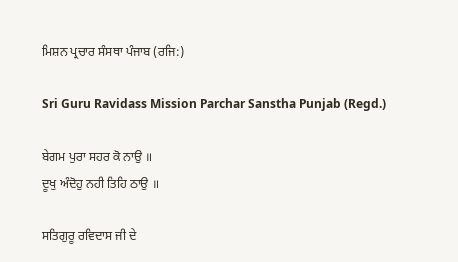ਮਿਸ਼ਨ ਪ੍ਰਚਾਰ ਸੰਸਥਾ ਪੰਜਾਬ (ਰਜਿ:)

Sri Guru Ravidass Mission Parchar Sanstha Punjab (Regd.)

ਬੇਗਮ ਪੁਰਾ ਸਹਰ ਕੋ ਨਾਉ ॥
ਦੂਖੁ ਅੰਦੋਹੁ ਨਹੀ ਤਿਹਿ ਠਾਉ ॥

ਸਤਿਗੁਰੂ ਰਵਿਦਾਸ ਜੀ ਦੇ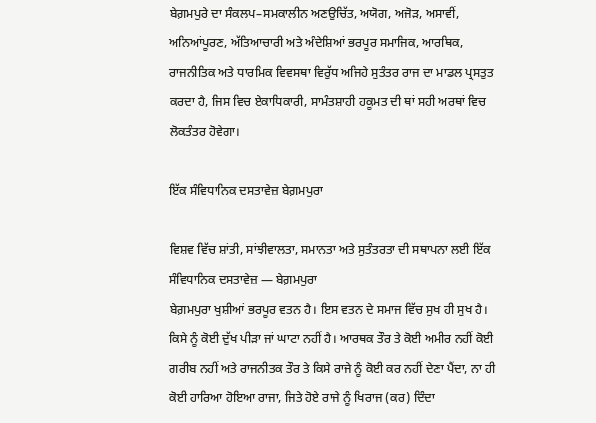ਬੇਗ਼ਮਪੁਰੇ ਦਾ ਸੰਕਲਪ–ਸਮਕਾਲੀਨ ਅਣਉਚਿੱਤ, ਅਯੋਗ, ਅਜੋੜ, ਅਸਾਵੀਂ, ਅਨਿਆਂਪੂਰਣ, ਅੱਤਿਆਚਾਰੀ ਅਤੇ ਅੰਦੇਸ਼ਿਆਂ ਭਰਪੂਰ ਸਮਾਜਿਕ, ਆਰਥਿਕ, ਰਾਜਨੀਤਿਕ ਅਤੇ ਧਾਰਮਿਕ ਵਿਵਸਥਾ ਵਿਰੁੱਧ ਅਜਿਹੇ ਸੁਤੰਤਰ ਰਾਜ ਦਾ ਮਾਡਲ ਪ੍ਰਸਤੁਤ ਕਰਦਾ ਹੈ, ਜਿਸ ਵਿਚ ਏਕਾਧਿਕਾਰੀ, ਸਾਮੰਤਸ਼ਾਹੀ ਹਕੂਮਤ ਦੀ ਥਾਂ ਸਹੀ ਅਰਥਾਂ ਵਿਚ ਲੋਕਤੰਤਰ ਹੋਵੇਗਾ।

ਇੱਕ ਸੰਵਿਧਾਨਿਕ ਦਸਤਾਵੇਜ਼ ਬੇਗ਼ਮਪੁਰਾ

ਵਿਸ਼ਵ ਵਿੱਚ ਸ਼ਾਂਤੀ, ਸਾਂਝੀਵਾਲਤਾ, ਸਮਾਨਤਾ ਅਤੇ ਸੁਤੰਤਰਤਾ ਦੀ ਸਥਾਪਨਾ ਲਈ ਇੱਕ ਸੰਵਿਧਾਨਿਕ ਦਸਤਾਵੇਜ਼ — ਬੇਗ਼ਮਪੁਰਾ
ਬੇਗ਼ਮਪੁਰਾ ਖੁਸ਼ੀਆਂ ਭਰਪੂਰ ਵਤਨ ਹੈ। ਇਸ ਵਤਨ ਦੇ ਸਮਾਜ ਵਿੱਚ ਸੁਖ ਹੀ ਸੁਖ ਹੈ। ਕਿਸੇ ਨੂੰ ਕੋਈ ਦੁੱਖ ਪੀੜਾ ਜਾਂ ਘਾਟਾ ਨਹੀਂ ਹੈ। ਆਰਥਕ ਤੌਰ ਤੇ ਕੋਈ ਅਮੀਰ ਨਹੀਂ ਕੋਈ ਗਰੀਬ ਨਹੀਂ ਅਤੇ ਰਾਜਨੀਤਕ ਤੌਰ ਤੇ ਕਿਸੇ ਰਾਜੇ ਨੂੰ ਕੋਈ ਕਰ ਨਹੀਂ ਦੇਣਾ ਪੈਂਦਾ, ਨਾ ਹੀ ਕੋਈ ਹਾਰਿਆ ਹੋਇਆ ਰਾਜਾ, ਜਿਤੇ ਹੋਏ ਰਾਜੇ ਨੂੰ ਖਿਰਾਜ (ਕਰ) ਦਿੰਦਾ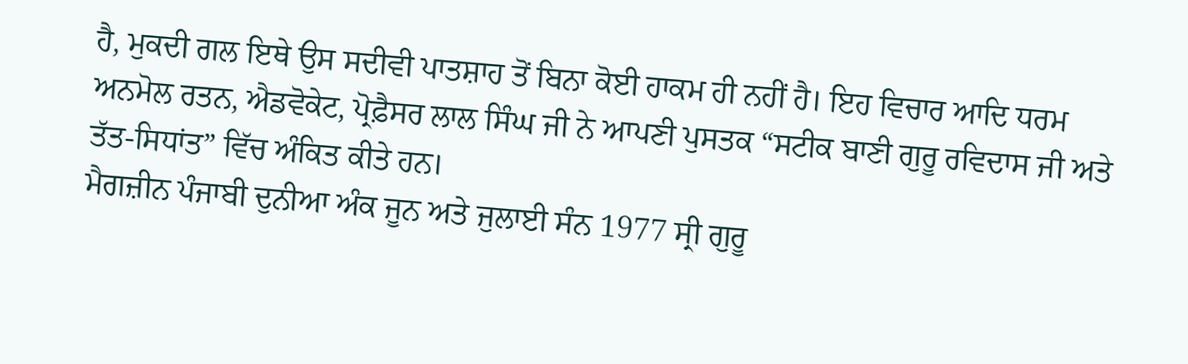ਹੈ, ਮੁਕਦੀ ਗਲ ਇਥੇ ਉਸ ਸਦੀਵੀ ਪਾਤਸ਼ਾਹ ਤੋਂ ਬਿਨਾ ਕੋਈ ਹਾਕਮ ਹੀ ਨਹੀਂ ਹੈ। ਇਹ ਵਿਚਾਰ ਆਦਿ ਧਰਮ ਅਨਮੋਲ ਰਤਨ, ਐਡਵੋਕੇਟ, ਪ੍ਰੋਫ਼ੈਸਰ ਲਾਲ ਸਿੰਘ ਜੀ ਨੇ ਆਪਣੀ ਪੁਸਤਕ “ਸਟੀਕ ਬਾਣੀ ਗੁਰੂ ਰਵਿਦਾਸ ਜੀ ਅਤੇ ਤੱਤ-ਸਿਧਾਂਤ” ਵਿੱਚ ਅੰਕਿਤ ਕੀਤੇ ਹਨ।
ਮੈਗਜ਼ੀਨ ਪੰਜਾਬੀ ਦੁਨੀਆ ਅੰਕ ਜੂਨ ਅਤੇ ਜੁਲਾਈ ਸੰਨ 1977 ਸ੍ਰੀ ਗੁਰੂ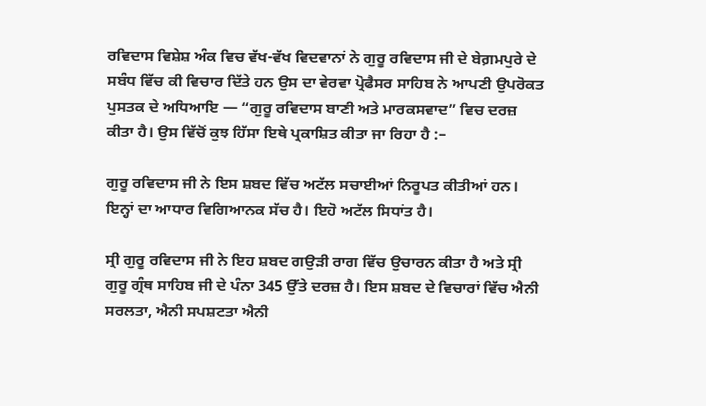ਰਵਿਦਾਸ ਵਿਸ਼ੇਸ਼ ਅੰਕ ਵਿਚ ਵੱਖ-ਵੱਖ ਵਿਦਵਾਨਾਂ ਨੇ ਗੁਰੂ ਰਵਿਦਾਸ ਜੀ ਦੇ ਬੇਗ਼ਮਪੁਰੇ ਦੇ ਸਬੰਧ ਵਿੱਚ ਕੀ ਵਿਚਾਰ ਦਿੱਤੇ ਹਨ ਉਸ ਦਾ ਵੇਰਵਾ ਪ੍ਰੋਫੈਸਰ ਸਾਹਿਬ ਨੇ ਆਪਣੀ ਉਪਰੋਕਤ ਪੁਸਤਕ ਦੇ ਅਧਿਆਇ — “ਗੁਰੂ ਰਵਿਦਾਸ ਬਾਣੀ ਅਤੇ ਮਾਰਕਸਵਾਦ” ਵਿਚ ਦਰਜ਼ ਕੀਤਾ ਹੈ। ਉਸ ਵਿੱਚੋਂ ਕੁਝ ਹਿੱਸਾ ਇਥੇ ਪ੍ਰਕਾਸ਼ਿਤ ਕੀਤਾ ਜਾ ਰਿਹਾ ਹੈ :–

ਗੁਰੂ ਰਵਿਦਾਸ ਜੀ ਨੇ ਇਸ ਸ਼ਬਦ ਵਿੱਚ ਅਟੱਲ ਸਚਾਈਆਂ ਨਿਰੂਪਤ ਕੀਤੀਆਂ ਹਨ। ਇਨ੍ਹਾਂ ਦਾ ਆਧਾਰ ਵਿਗਿਆਨਕ ਸੱਚ ਹੈ। ਇਹੋ ਅਟੱਲ ਸਿਧਾਂਤ ਹੈ।

ਸ੍ਰੀ ਗੁਰੂ ਰਵਿਦਾਸ ਜੀ ਨੇ ਇਹ ਸ਼ਬਦ ਗਉੜੀ ਰਾਗ ਵਿੱਚ ਉਚਾਰਨ ਕੀਤਾ ਹੈ ਅਤੇ ਸ੍ਰੀ ਗੁਰੂ ਗ੍ਰੰਥ ਸਾਹਿਬ ਜੀ ਦੇ ਪੰਨਾ 345 ਉੱਤੇ ਦਰਜ਼ ਹੈ। ਇਸ ਸ਼ਬਦ ਦੇ ਵਿਚਾਰਾਂ ਵਿੱਚ ਐਨੀ ਸਰਲਤਾ, ਐਨੀ ਸਪਸ਼ਟਤਾ ਐਨੀ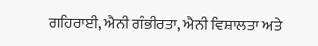ਗਹਿਰਾਈ, ਐਨੀ ਗੰਭੀਰਤਾ, ਐਨੀ ਵਿਸ਼ਾਲਤਾ ਅਤੇ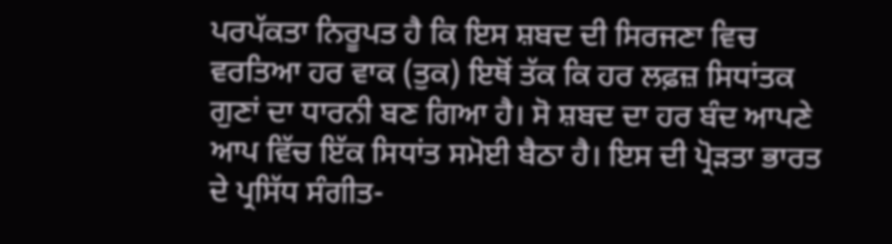ਪਰਪੱਕਤਾ ਨਿਰੂਪਤ ਹੈ ਕਿ ਇਸ ਸ਼ਬਦ ਦੀ ਸਿਰਜਣਾ ਵਿਚ ਵਰਤਿਆ ਹਰ ਵਾਕ (ਤੁਕ) ਇਥੋਂ ਤੱਕ ਕਿ ਹਰ ਲਫ਼ਜ਼ ਸਿਧਾਂਤਕ ਗੁਣਾਂ ਦਾ ਧਾਰਨੀ ਬਣ ਗਿਆ ਹੈ। ਸੋ ਸ਼ਬਦ ਦਾ ਹਰ ਬੰਦ ਆਪਣੇ ਆਪ ਵਿੱਚ ਇੱਕ ਸਿਧਾਂਤ ਸਮੋਈ ਬੈਠਾ ਹੈ। ਇਸ ਦੀ ਪ੍ਰੋੜਤਾ ਭਾਰਤ ਦੇ ਪ੍ਰਸਿੱਧ ਸੰਗੀਤ-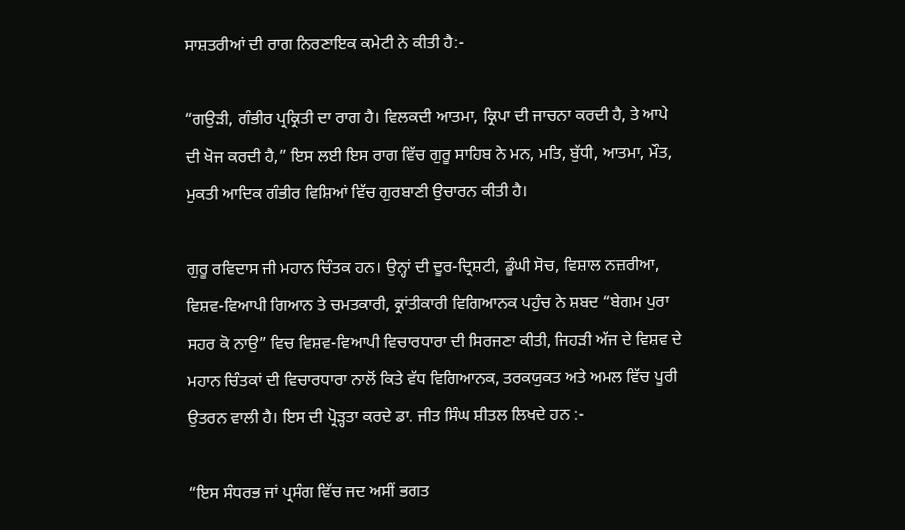ਸਾਸ਼ਤਰੀਆਂ ਦੀ ਰਾਗ ਨਿਰਣਾਇਕ ਕਮੇਟੀ ਨੇ ਕੀਤੀ ਹੈ:-

“ਗਉੜੀ, ਗੰਭੀਰ ਪ੍ਰਕ੍ਰਿਤੀ ਦਾ ਰਾਗ ਹੈ। ਵਿਲਕਦੀ ਆਤਮਾ, ਕ੍ਰਿਪਾ ਦੀ ਜਾਚਨਾ ਕਰਦੀ ਹੈ, ਤੇ ਆਪੇ ਦੀ ਖੋਜ ਕਰਦੀ ਹੈ,” ਇਸ ਲਈ ਇਸ ਰਾਗ ਵਿੱਚ ਗੁਰੂ ਸਾਹਿਬ ਨੇ ਮਨ, ਮਤਿ, ਬੁੱਧੀ, ਆਤਮਾ, ਮੌਤ, ਮੁਕਤੀ ਆਦਿਕ ਗੰਭੀਰ ਵਿਸ਼ਿਆਂ ਵਿੱਚ ਗੁਰਬਾਣੀ ਉਚਾਰਨ ਕੀਤੀ ਹੈ।

ਗੁਰੂ ਰਵਿਦਾਸ ਜੀ ਮਹਾਨ ਚਿੰਤਕ ਹਨ। ਉਨ੍ਹਾਂ ਦੀ ਦੂਰ-ਦ੍ਰਿਸ਼ਟੀ, ਡੂੰਘੀ ਸੋਚ, ਵਿਸ਼ਾਲ ਨਜ਼ਰੀਆ, ਵਿਸ਼ਵ-ਵਿਆਪੀ ਗਿਆਨ ਤੇ ਚਮਤਕਾਰੀ, ਕ੍ਰਾਂਤੀਕਾਰੀ ਵਿਗਿਆਨਕ ਪਹੁੰਚ ਨੇ ਸ਼ਬਦ “ਬੇਗਮ ਪੁਰਾ ਸਹਰ ਕੋ ਨਾਉ” ਵਿਚ ਵਿਸ਼ਵ-ਵਿਆਪੀ ਵਿਚਾਰਧਾਰਾ ਦੀ ਸਿਰਜਣਾ ਕੀਤੀ, ਜਿਹੜੀ ਅੱਜ ਦੇ ਵਿਸ਼ਵ ਦੇ ਮਹਾਨ ਚਿੰਤਕਾਂ ਦੀ ਵਿਚਾਰਧਾਰਾ ਨਾਲੋਂ ਕਿਤੇ ਵੱਧ ਵਿਗਿਆਨਕ, ਤਰਕਯੁਕਤ ਅਤੇ ਅਮਲ ਵਿੱਚ ਪੂਰੀ ਉਤਰਨ ਵਾਲੀ ਹੈ। ਇਸ ਦੀ ਪ੍ਰੋੜ੍ਹਤਾ ਕਰਦੇ ਡਾ. ਜੀਤ ਸਿੰਘ ਸ਼ੀਤਲ ਲਿਖਦੇ ਹਨ :-

“ਇਸ ਸੰਧਰਭ ਜਾਂ ਪ੍ਰਸੰਗ ਵਿੱਚ ਜਦ ਅਸੀਂ ਭਗਤ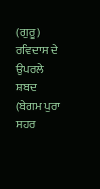(ਗੁਰੂ) ਰਵਿਦਾਸ ਦੇ ਉਪਰਲੇ ਸ਼ਬਦ (ਬੇਗਮ ਪੁਰਾ ਸਹਰ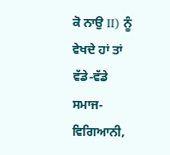ਕੋ ਨਾਉ II) ਨੂੰ ਵੇਖਦੇ ਹਾਂ ਤਾਂ ਵੱਡੇ-ਵੱਡੇ ਸਮਾਜ-ਵਿਗਿਆਨੀ,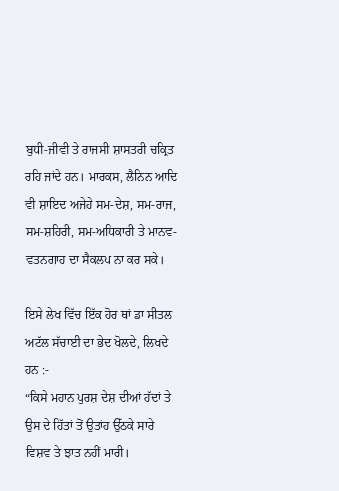ਬੁਧੀ-ਜੀਵੀ ਤੇ ਰਾਜਸੀ ਸ਼ਾਸਤਰੀ ਚਕ੍ਰਿਤ ਰਹਿ ਜਾਂਦੇ ਹਨ। ਮਾਰਕਸ, ਲੈਨਿਨ ਆਦਿ ਵੀ ਸ਼ਾਇਦ ਅਜੇਹੇ ਸਮ-ਦੇਸ਼, ਸਮ-ਰਾਜ, ਸਮ-ਸ਼ਹਿਰੀ, ਸਮ-ਅਧਿਕਾਰੀ ਤੇ ਮਾਨਵ- ਵਤਨਗਾਹ ਦਾ ਸੈਕਲਪ ਨਾ ਕਰ ਸਕੇ।

ਇਸੇ ਲੇਖ ਵਿੱਚ ਇੱਕ ਹੋਰ ਥਾਂ ਡਾ ਸੀਤਲ ਅਟੱਲ ਸੱਚਾਈ ਦਾ ਭੇਦ ਖੋਲਦੇ, ਲਿਖਦੇ ਹਨ :-
“ਕਿਸੇ ਮਹਾਨ ਪੁਰਸ਼ ਦੇਸ਼ ਦੀਆਂ ਹੱਦਾਂ ਤੇ ਉਸ ਦੇ ਹਿੱਤਾਂ ਤੋਂ ਉਤਾਂਹ ਉੱਠਕੇ ਸਾਰੇ ਵਿਸ਼ਵ ਤੇ ਝਾਤ ਨਹੀਂ ਮਾਰੀ।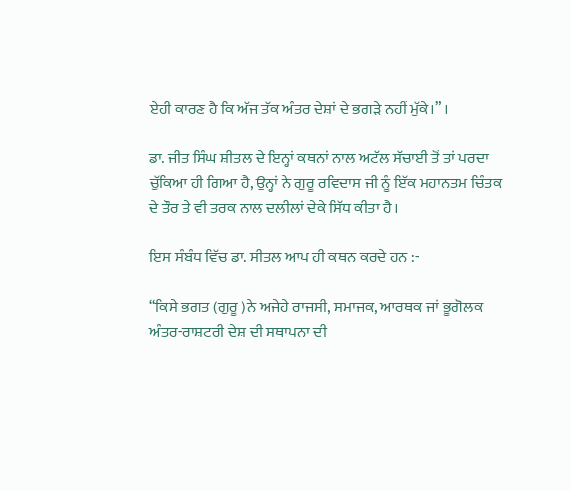ਏਹੀ ਕਾਰਣ ਹੈ ਕਿ ਅੱਜ ਤੱਕ ਅੰਤਰ ਦੇਸ਼ਾਂ ਦੇ ਭਗੜੇ ਨਹੀਂ ਮੁੱਕੇ।” ।

ਡਾ. ਜੀਤ ਸਿੰਘ ਸ਼ੀਤਲ ਦੇ ਇਨ੍ਹਾਂ ਕਥਨਾਂ ਨਾਲ ਅਟੱਲ ਸੱਚਾਈ ਤੋਂ ਤਾਂ ਪਰਦਾ ਚੁੱਕਿਆ ਹੀ ਗਿਆ ਹੈ, ਉਨ੍ਹਾਂ ਨੇ ਗੁਰੂ ਰਵਿਦਾਸ ਜੀ ਨੂੰ ਇੱਕ ਮਹਾਨਤਮ ਚਿੰਤਕ ਦੇ ਤੌਰ ਤੇ ਵੀ ਤਰਕ ਨਾਲ ਦਲੀਲਾਂ ਦੇਕੇ ਸਿੱਧ ਕੀਤਾ ਹੈ।

ਇਸ ਸੰਬੰਧ ਵਿੱਚ ਡਾ. ਸੀਤਲ ਆਪ ਹੀ ਕਥਨ ਕਰਦੇ ਹਨ :-

“ਕਿਸੇ ਭਗਤ (ਗੁਰੂ )ਨੇ ਅਜੇਹੇ ਰਾਜਸੀ, ਸਮਾਜਕ, ਆਰਥਕ ਜਾਂ ਭੂਗੋਲਕ ਅੰਤਰ-ਰਾਸ਼ਟਰੀ ਦੇਸ਼ ਦੀ ਸਥਾਪਨਾ ਦੀ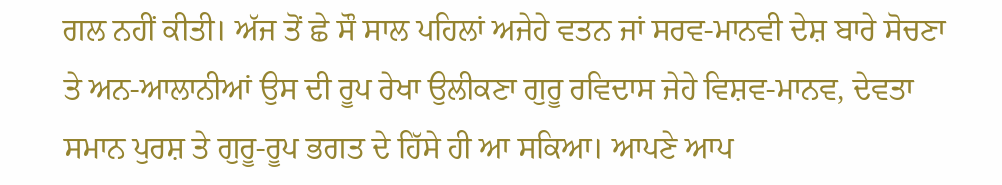ਗਲ ਨਹੀਂ ਕੀਤੀ। ਅੱਜ ਤੋਂ ਛੇ ਸੌ ਸਾਲ ਪਹਿਲਾਂ ਅਜੇਹੇ ਵਤਨ ਜਾਂ ਸਰਵ-ਮਾਨਵੀ ਦੇਸ਼ ਬਾਰੇ ਸੋਚਣਾ ਤੇ ਅਨ-ਆਲਾਨੀਆਂ ਉਸ ਦੀ ਰੂਪ ਰੇਖਾ ਉਲੀਕਣਾ ਗੁਰੂ ਰਵਿਦਾਸ ਜੇਹੇ ਵਿਸ਼ਵ-ਮਾਨਵ, ਦੇਵਤਾ ਸਮਾਨ ਪੁਰਸ਼ ਤੇ ਗੁਰੂ-ਰੂਪ ਭਗਤ ਦੇ ਹਿੱਸੇ ਹੀ ਆ ਸਕਿਆ। ਆਪਣੇ ਆਪ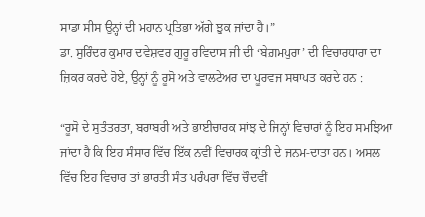ਸਾਡਾ ਸੀਸ ਉਨ੍ਹਾਂ ਦੀ ਮਹਾਨ ਪ੍ਰਤਿਭਾ ਅੱਗੇ ਝੁਕ ਜਾਂਦਾ ਹੈ।”
ਡਾ. ਸੁਰਿੰਦਰ ਕੁਮਾਰ ਦਵੇਸ਼ਵਰ ਗੁਰੂ ਰਵਿਦਾਸ ਜੀ ਦੀ ‘ਬੇਗ਼ਮਪੁਰਾ’ ਦੀ ਵਿਚਾਰਧਾਰਾ ਦਾ ਜ਼ਿਕਰ ਕਰਦੇ ਹੋਏ, ਉਨ੍ਹਾਂ ਨੂੰ ਰੂਸੋ ਅਤੇ ਵਾਲਟੇਅਰ ਦਾ ਪੂਰਵਜ ਸਥਾਪਤ ਕਰਦੇ ਹਨ :

“ਰੂਸੋ ਦੇ ਸੁਤੰਤਰਤਾ, ਬਰਾਬਰੀ ਅਤੇ ਭਾਈਚਾਰਕ ਸਾਂਝ ਦੇ ਜਿਨ੍ਹਾਂ ਵਿਚਾਰਾਂ ਨੂੰ ਇਹ ਸਮਝਿਆ ਜਾਂਦਾ ਹੈ ਕਿ ਇਹ ਸੰਸਾਰ ਵਿੱਚ ਇੱਕ ਨਵੀਂ ਵਿਚਾਰਕ ਕ੍ਰਾਂਤੀ ਦੇ ਜਨਮ-ਦਾਤਾ ਹਨ। ਅਸਲ ਵਿੱਚ ਇਹ ਵਿਚਾਰ ਤਾਂ ਭਾਰਤੀ ਸੰਤ ਪਰੰਪਰਾ ਵਿੱਚ ਚੌਦਵੀਂ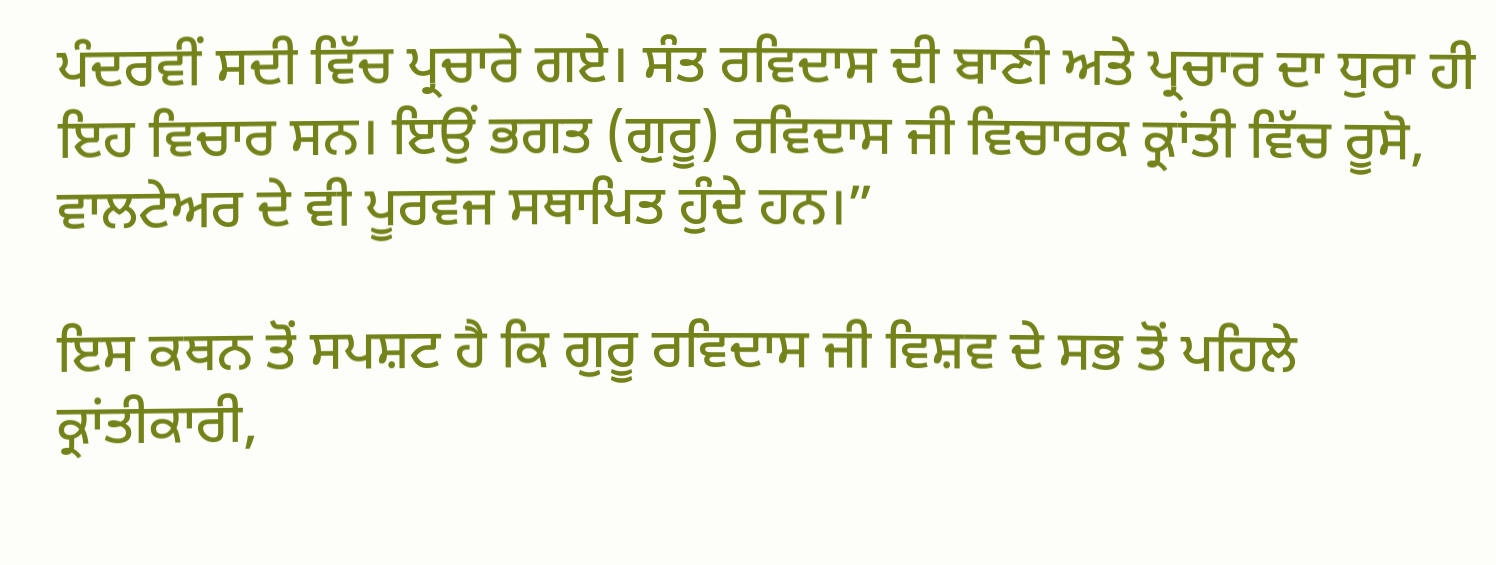ਪੰਦਰਵੀਂ ਸਦੀ ਵਿੱਚ ਪ੍ਰਚਾਰੇ ਗਏ। ਸੰਤ ਰਵਿਦਾਸ ਦੀ ਬਾਣੀ ਅਤੇ ਪ੍ਰਚਾਰ ਦਾ ਧੁਰਾ ਹੀ ਇਹ ਵਿਚਾਰ ਸਨ। ਇਉਂ ਭਗਤ (ਗੁਰੂ) ਰਵਿਦਾਸ ਜੀ ਵਿਚਾਰਕ ਕ੍ਰਾਂਤੀ ਵਿੱਚ ਰੂਸੋ, ਵਾਲਟੇਅਰ ਦੇ ਵੀ ਪੂਰਵਜ ਸਥਾਪਿਤ ਹੁੰਦੇ ਹਨ।”

ਇਸ ਕਥਨ ਤੋਂ ਸਪਸ਼ਟ ਹੈ ਕਿ ਗੁਰੂ ਰਵਿਦਾਸ ਜੀ ਵਿਸ਼ਵ ਦੇ ਸਭ ਤੋਂ ਪਹਿਲੇ ਕ੍ਰਾਂਤੀਕਾਰੀ,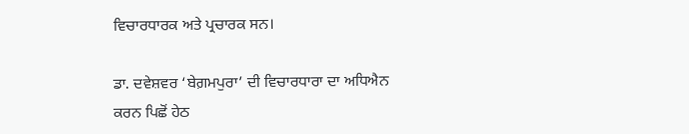ਵਿਚਾਰਧਾਰਕ ਅਤੇ ਪ੍ਰਚਾਰਕ ਸਨ।

ਡਾ. ਦਵੇਸ਼ਵਰ ‘ਬੇਗ਼ਮਪੁਰਾ’ ਦੀ ਵਿਚਾਰਧਾਰਾ ਦਾ ਅਧਿਐਨ ਕਰਨ ਪਿਛੋਂ ਹੇਠ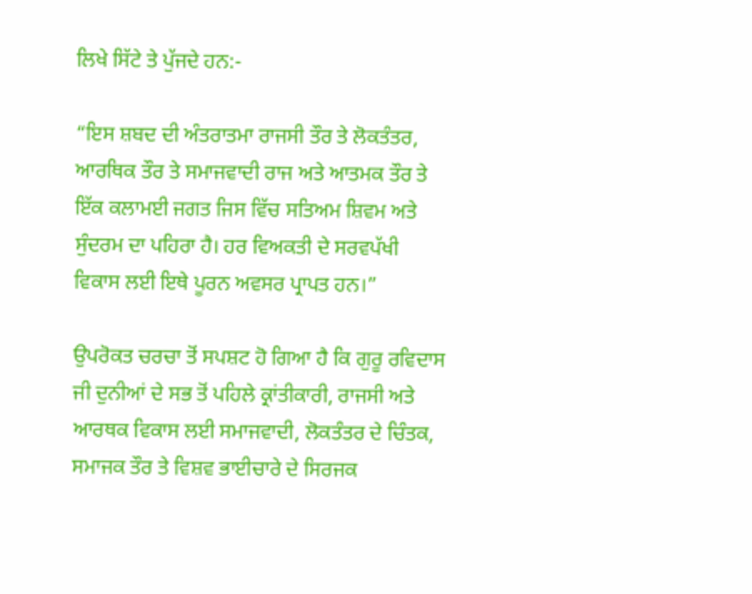ਲਿਖੇ ਸਿੱਟੇ ਤੇ ਪੁੱਜਦੇ ਹਨ:-

“ਇਸ ਸ਼ਬਦ ਦੀ ਅੰਤਰਾਤਮਾ ਰਾਜਸੀ ਤੌਰ ਤੇ ਲੋਕਤੰਤਰ, ਆਰਥਿਕ ਤੌਰ ਤੇ ਸਮਾਜਵਾਦੀ ਰਾਜ ਅਤੇ ਆਤਮਕ ਤੌਰ ਤੇ ਇੱਕ ਕਲਾਮਈ ਜਗਤ ਜਿਸ ਵਿੱਚ ਸਤਿਅਮ ਸ਼ਿਵਮ ਅਤੇ ਸੁੰਦਰਮ ਦਾ ਪਹਿਰਾ ਹੈ। ਹਰ ਵਿਅਕਤੀ ਦੇ ਸਰਵਪੱਖੀ ਵਿਕਾਸ ਲਈ ਇਥੇ ਪੂਰਨ ਅਵਸਰ ਪ੍ਰਾਪਤ ਹਨ।”

ਉਪਰੋਕਤ ਚਰਚਾ ਤੋਂ ਸਪਸ਼ਟ ਹੋ ਗਿਆ ਹੈ ਕਿ ਗੁਰੂ ਰਵਿਦਾਸ ਜੀ ਦੁਨੀਆਂ ਦੇ ਸਭ ਤੋਂ ਪਹਿਲੇ ਕ੍ਰਾਂਤੀਕਾਰੀ, ਰਾਜਸੀ ਅਤੇ ਆਰਥਕ ਵਿਕਾਸ ਲਈ ਸਮਾਜਵਾਦੀ, ਲੋਕਤੰਤਰ ਦੇ ਚਿੰਤਕ, ਸਮਾਜਕ ਤੌਰ ਤੇ ਵਿਸ਼ਵ ਭਾਈਚਾਰੇ ਦੇ ਸਿਰਜਕ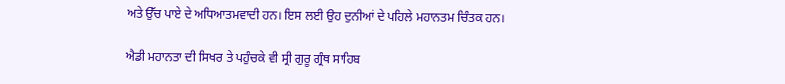ਅਤੇ ਉੱਚ ਪਾਏ ਦੇ ਅਧਿਆਤਮਵਾਦੀ ਹਨ। ਇਸ ਲਈ ਉਹ ਦੁਨੀਆਂ ਦੇ ਪਹਿਲੇ ਮਹਾਨਤਮ ਚਿੰਤਕ ਹਨ।

ਐਡੀ ਮਹਾਨਤਾ ਦੀ ਸਿਖਰ ਤੇ ਪਹੁੰਚਕੇ ਵੀ ਸ੍ਰੀ ਗੁਰੂ ਗ੍ਰੰਥ ਸਾਹਿਬ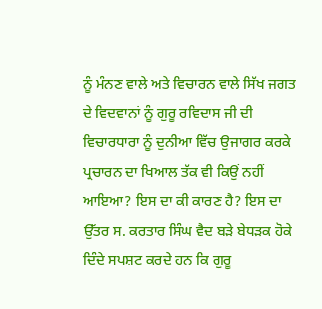ਨੂੰ ਮੰਨਣ ਵਾਲੇ ਅਤੇ ਵਿਚਾਰਨ ਵਾਲੇ ਸਿੱਖ ਜਗਤ ਦੇ ਵਿਦਵਾਨਾਂ ਨੂੰ ਗੁਰੂ ਰਵਿਦਾਸ ਜੀ ਦੀ ਵਿਚਾਰਧਾਰਾ ਨੂੰ ਦੁਨੀਆ ਵਿੱਚ ਉਜਾਗਰ ਕਰਕੇ ਪ੍ਰਚਾਰਨ ਦਾ ਖਿਆਲ ਤੱਕ ਵੀ ਕਿਉਂ ਨਹੀਂ ਆਇਆ? ਇਸ ਦਾ ਕੀ ਕਾਰਣ ਹੈ? ਇਸ ਦਾ ਉੱਤਰ ਸ. ਕਰਤਾਰ ਸਿੰਘ ਵੈਦ ਬੜੇ ਬੇਧੜਕ ਹੋਕੇ ਦਿੰਦੇ ਸਪਸ਼ਟ ਕਰਦੇ ਹਨ ਕਿ ਗੁਰੂ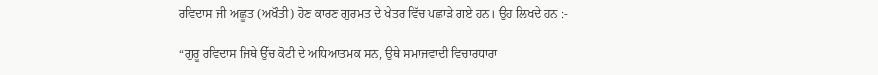ਰਵਿਦਾਸ ਜੀ ਅਛੂਤ (ਅਖੌਤੀ) ਹੋਣ ਕਾਰਣ ਗੁਰਮਤ ਦੇ ਖੇਤਰ ਵਿੱਚ ਪਛਾੜੇ ਗਏ ਹਨ। ਉਹ ਲਿਖਦੇ ਹਨ :-

“ਗੁਰੂ ਰਵਿਦਾਸ ਜਿਥੇ ਉੱਚ ਕੋਟੀ ਦੇ ਅਧਿਆਤਮਕ ਸਨ, ਉਥੇ ਸਮਾਜਵਾਦੀ ਵਿਚਾਰਧਾਰਾ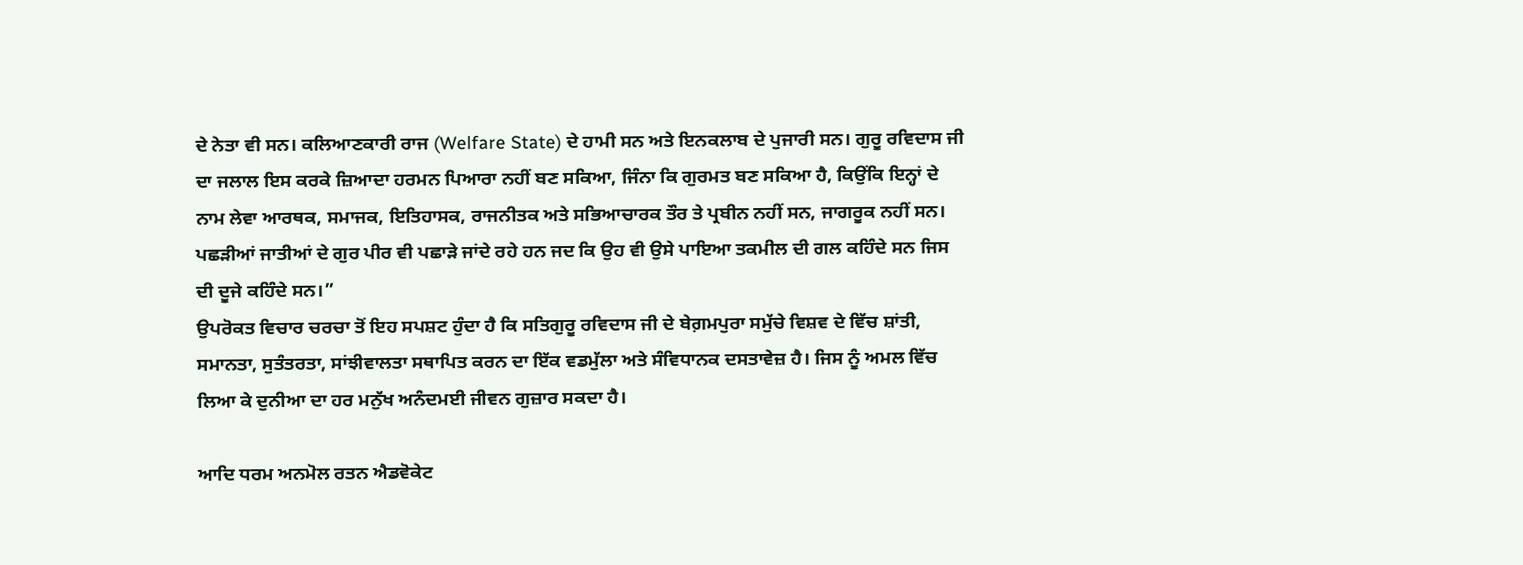ਦੇ ਨੇਤਾ ਵੀ ਸਨ। ਕਲਿਆਣਕਾਰੀ ਰਾਜ (Welfare State) ਦੇ ਹਾਮੀ ਸਨ ਅਤੇ ਇਨਕਲਾਬ ਦੇ ਪੁਜਾਰੀ ਸਨ। ਗੁਰੂ ਰਵਿਦਾਸ ਜੀ ਦਾ ਜਲਾਲ ਇਸ ਕਰਕੇ ਜ਼ਿਆਦਾ ਹਰਮਨ ਪਿਆਰਾ ਨਹੀਂ ਬਣ ਸਕਿਆ, ਜਿੰਨਾ ਕਿ ਗੁਰਮਤ ਬਣ ਸਕਿਆ ਹੈ, ਕਿਉਂਕਿ ਇਨ੍ਹਾਂ ਦੇ ਨਾਮ ਲੇਵਾ ਆਰਥਕ, ਸਮਾਜਕ, ਇਤਿਹਾਸਕ, ਰਾਜਨੀਤਕ ਅਤੇ ਸਭਿਆਚਾਰਕ ਤੌਰ ਤੇ ਪ੍ਰਬੀਨ ਨਹੀਂ ਸਨ, ਜਾਗਰੂਕ ਨਹੀਂ ਸਨ। ਪਛੜੀਆਂ ਜਾਤੀਆਂ ਦੇ ਗੁਰ ਪੀਰ ਵੀ ਪਛਾੜੇ ਜਾਂਦੇ ਰਹੇ ਹਨ ਜਦ ਕਿ ਉਹ ਵੀ ਉਸੇ ਪਾਇਆ ਤਕਮੀਲ ਦੀ ਗਲ ਕਹਿੰਦੇ ਸਨ ਜਿਸ ਦੀ ਦੂਜੇ ਕਹਿੰਦੇ ਸਨ।”
ਉਪਰੋਕਤ ਵਿਚਾਰ ਚਰਚਾ ਤੋਂ ਇਹ ਸਪਸ਼ਟ ਹੁੰਦਾ ਹੈ ਕਿ ਸਤਿਗੁਰੂ ਰਵਿਦਾਸ ਜੀ ਦੇ ਬੇਗ਼ਮਪੁਰਾ ਸਮੁੱਚੇ ਵਿਸ਼ਵ ਦੇ ਵਿੱਚ ਸ਼ਾਂਤੀ, ਸਮਾਨਤਾ, ਸੁਤੰਤਰਤਾ, ਸਾਂਝੀਵਾਲਤਾ ਸਥਾਪਿਤ ਕਰਨ ਦਾ ਇੱਕ ਵਡਮੁੱਲਾ ਅਤੇ ਸੰਵਿਧਾਨਕ ਦਸਤਾਵੇਜ਼ ਹੈ। ਜਿਸ ਨੂੰ ਅਮਲ ਵਿੱਚ ਲਿਆ ਕੇ ਦੁਨੀਆ ਦਾ ਹਰ ਮਨੁੱਖ ਅਨੰਦਮਈ ਜੀਵਨ ਗੁਜ਼ਾਰ ਸਕਦਾ ਹੈ।

ਆਦਿ ਧਰਮ ਅਨਮੋਲ ਰਤਨ ਐਡਵੋਕੇਟ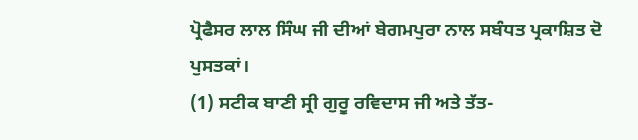ਪ੍ਰੋਫੈਸਰ ਲਾਲ ਸਿੰਘ ਜੀ ਦੀਆਂ ਬੇਗਮਪੁਰਾ ਨਾਲ ਸਬੰਧਤ ਪ੍ਰਕਾਸ਼ਿਤ ਦੋ ਪੁਸਤਕਾਂ।
(1) ਸਟੀਕ ਬਾਣੀ ਸ੍ਰੀ ਗੁਰੂ ਰਵਿਦਾਸ ਜੀ ਅਤੇ ਤੱਤ-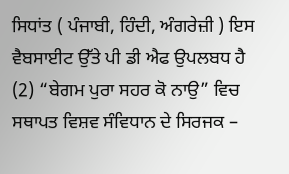ਸਿਧਾਂਤ ( ਪੰਜਾਬੀ, ਹਿੰਦੀ, ਅੰਗਰੇਜ਼ੀ ) ਇਸ ਵੈਬਸਾਈਟ ਉੱਤੇ ਪੀ ਡੀ ਐਫ ਉਪਲਬਧ ਹੈ
(2) “ਬੇਗਮ ਪੁਰਾ ਸਹਰ ਕੋ ਨਾਉ” ਵਿਚ ਸਥਾਪਤ ਵਿਸ਼ਵ ਸੰਵਿਧਾਨ ਦੇ ਸਿਰਜਕ –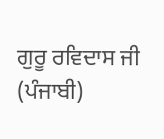ਗੁਰੂ ਰਵਿਦਾਸ ਜੀ (ਪੰਜਾਬੀ)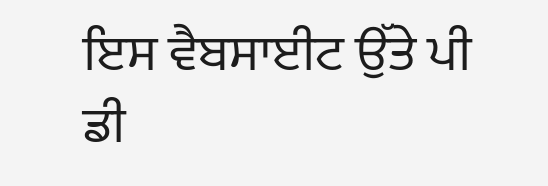ਇਸ ਵੈਬਸਾਈਟ ਉੱਤੇ ਪੀ ਡੀ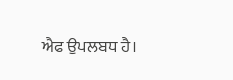ਐਫ ਉਪਲਬਧ ਹੈ।